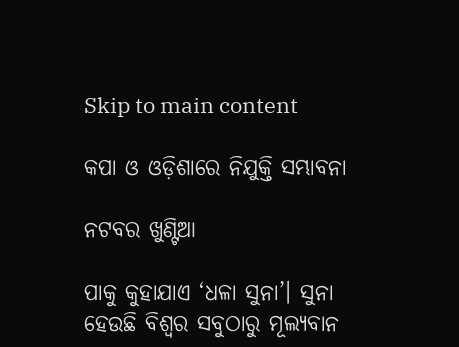Skip to main content

କପା ଓ ଓଡ଼ିଶାରେ ନିଯୁକ୍ତି ସମ୍ଭାବନା

ନଟବର ଖୁଣ୍ଟିଆ

ପାକୁ କୁହାଯାଏ ‘ଧଳା ସୁନା’। ସୁନା ହେଉଛି ବିଶ୍ୱର ସବୁଠାରୁ ମୂଲ୍ୟବାନ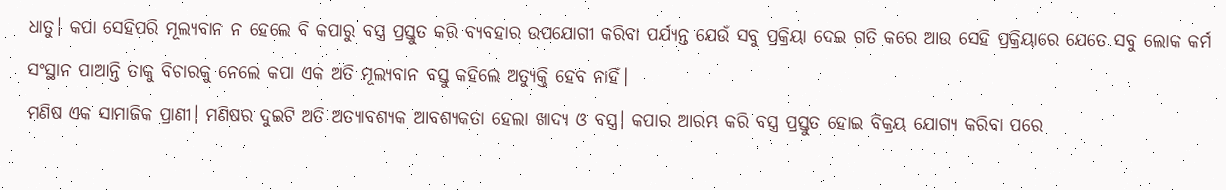ଧାତୁ। କପା ସେହିପରି ମୂଲ୍ୟବାନ ନ ହେଲେ ବି କପାରୁ ବସ୍ତ୍ର ପ୍ରସ୍ତୁତ କରି ବ୍ୟବହାର ଉପଯୋଗୀ କରିବା ପର୍ଯ୍ୟନ୍ତ ଯେଉଁ ସବୁ ପ୍ରକ୍ରିୟା ଦେଇ ଗତି କରେ ଆଉ ସେହି ପ୍ରକ୍ରିୟାରେ ଯେତେ ସବୁ ଲୋକ କର୍ମ ସଂସ୍ଥାନ ପାଆନ୍ତି ତାକୁ ବିଚାରକୁ ନେଲେ କପା ଏକ ଅତି ମୂଲ୍ୟବାନ ବସ୍ତୁ କହିଲେ ଅତ୍ୟୁକ୍ତି ହେବ ନାହିଁ।
ମଣିଷ ଏକ ସାମାଜିକ ପ୍ରାଣୀ। ମଣିଷର ଦୁଇଟି ଅତି ଅତ୍ୟାବଶ୍ୟକ ଆବଶ୍ୟକତା ହେଲା ଖାଦ୍ୟ ଓ ବସ୍ତ୍ର। କପାର ଆରମ୍ଭ କରି ବସ୍ତ୍ର ପ୍ରସ୍ତୁତ ହୋଇ ବିକ୍ରୟ ଯୋଗ୍ୟ କରିବା ପରେ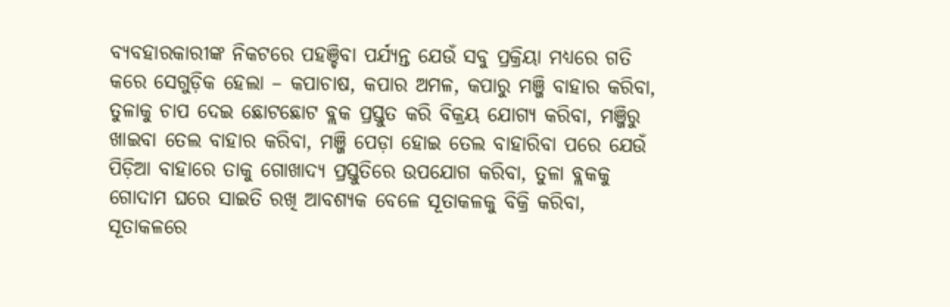ବ୍ୟବହାରକାରୀଙ୍କ ନିକଟରେ ପହଞ୍ଚିବା ପର୍ଯ୍ୟନ୍ତ ଯେଉଁ ସବୁ ପ୍ରକ୍ରିୟା ମଧ୍ୟରେ ଗତି କରେ ସେଗୁଡ଼ିକ ହେଲା – କପାଚାଷ, କପାର ଅମଳ, କପାରୁ ମଞ୍ଜି ବାହାର କରିବା, ତୁଳାକୁ ଚାପ ଦେଇ ଛୋଟଛୋଟ ବ୍ଲକ ପ୍ରସ୍ତୁତ କରି ବିକ୍ରୟ ଯୋଗ୍ୟ କରିବା, ମଞ୍ଜିରୁ ଖାଇବା ତେଲ ବାହାର କରିବା, ମଞ୍ଜି ପେଡ଼ା ହୋଇ ତେଲ ବାହାରିବା ପରେ ଯେଉଁ ପିଡ଼ିଆ ବାହାରେ ତାକୁ ଗୋଖାଦ୍ୟ ପ୍ରସ୍ତୁତିରେ ଉପଯୋଗ କରିବା, ତୁଳା ବ୍ଲକକୁ ଗୋଦାମ ଘରେ ସାଇତି ରଖି ଆବଶ୍ୟକ ବେଳେ ସୂତାକଳକୁ ବିକ୍ରି କରିବା, ସୂତାକଳରେ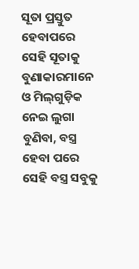ସୂତା ପ୍ରସ୍ତୁତ ହେବାପରେ ସେହି ସୂତାକୁ ବୁଣାକାରମାନେ ଓ ମିଲ୍‌ଗୁଡ଼ିକ ନେଇ ଲୁଗା ବୁଣିବା, ବସ୍ତ୍ର ହେବା ପରେ ସେହି ବସ୍ତ୍ର ସବୁକୁ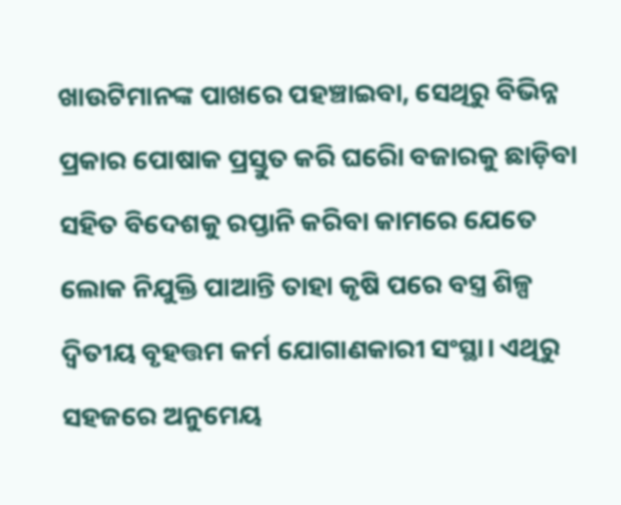ଖାଉଟିମାନଙ୍କ ପାଖରେ ପହଞ୍ଚାଇବା, ସେଥିରୁ ବିଭିନ୍ନ ପ୍ରକାର ପୋଷାକ ପ୍ରସ୍ତୁତ କରି ଘରୋି ବଜାରକୁ ଛାଡ଼ିବା ସହିତ ବିଦେଶକୁ ରପ୍ତାନି କରିବା କାମରେ ଯେତେ ଲୋକ ନିଯୁକ୍ତି ପାଆନ୍ତି ତାହା କୃଷି ପରେ ବସ୍ତ୍ର ଶିଳ୍ପ ଦ୍ୱିତୀୟ ବୃହତ୍ତମ କର୍ମ ଯୋଗାଣକାରୀ ସଂସ୍ଥା। ଏଥିରୁ ସହଜରେ ଅନୁମେୟ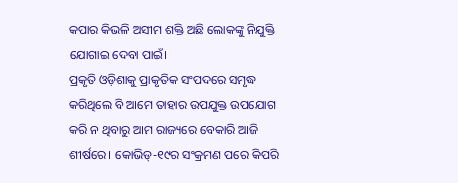କପାର କିଭଳି ଅସୀମ ଶକ୍ତି ଅଛି ଲୋକଙ୍କୁ ନିଯୁକ୍ତି ଯୋଗାଇ ଦେବା ପାଇଁ।
ପ୍ରକୃତି ଓଡ଼ିଶାକୁ ପ୍ରାକୃତିକ ସଂପଦରେ ସମୃଦ୍ଧ କରିଥିଲେ ବି ଆମେ ତାହାର ଉପଯୁକ୍ତ ଉପଯୋଗ କରି ନ ଥିବାରୁ ଆମ ରାଜ୍ୟରେ ବେକାରି ଆଜି ଶୀର୍ଷରେ। କୋଭିଡ୍‌-୧୯ର ସଂକ୍ରମଣ ପରେ କିପରି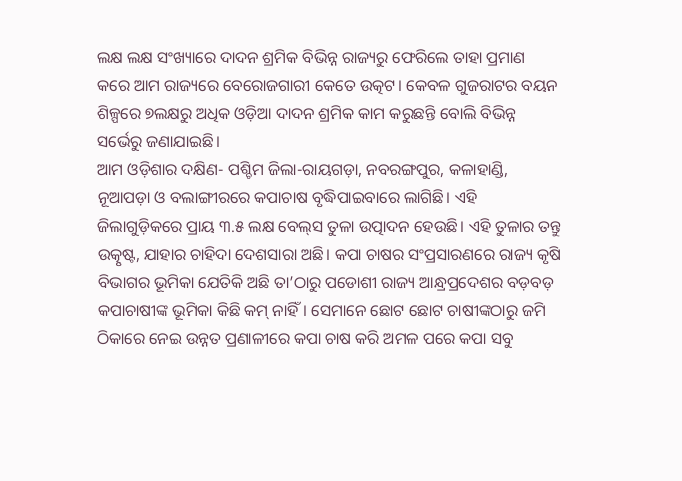ଲକ୍ଷ ଲକ୍ଷ ସଂଖ୍ୟାରେ ଦାଦନ ଶ୍ରମିକ ବିଭିନ୍ନ ରାଜ୍ୟରୁ ଫେରିଲେ ତାହା ପ୍ରମାଣ କରେ ଆମ ରାଜ୍ୟରେ ବେରୋଜଗାରୀ କେତେ ଉତ୍କଟ। କେବଳ ଗୁଜରାଟର ବୟନ ଶିଳ୍ପରେ ୭ଲକ୍ଷରୁ ଅଧିକ ଓଡ଼ିଆ ଦାଦନ ଶ୍ରମିକ କାମ କରୁଛନ୍ତି ବୋଲି ବିଭିନ୍ନ ସର୍ଭେରୁ ଜଣାଯାଇଛି।
ଆମ ଓଡ଼ିଶାର ଦକ୍ଷିଣ- ପଶ୍ଚିମ ଜିଲା-ରାୟଗଡ଼ା, ନବରଙ୍ଗପୁର, କଳାହାଣ୍ଡି, ନୂଆପଡ଼ା ଓ ବଲାଙ୍ଗୀରରେ କପାଚାଷ ବୃଦ୍ଧିପାଇବାରେ ଲାଗିଛି। ଏହି ଜିଲାଗୁଡ଼ିକରେ ପ୍ରାୟ ୩.୫ ଲକ୍ଷ ବେଲ୍‌ସ ତୁଳା ଉତ୍ପାଦନ ହେଉଛି। ଏହି ତୁଳାର ତନ୍ତୁ ଉତ୍କୃଷ୍ଟ, ଯାହାର ଚାହିଦା ଦେଶସାରା ଅଛି। କପା ଚାଷର ସଂପ୍ରସାରଣରେ ରାଜ୍ୟ କୃଷି ବିଭାଗର ଭୂମିକା ଯେତିକି ଅଛି ତା’ଠାରୁ ପଡୋଶୀ ରାଜ୍ୟ ଆନ୍ଧ୍ରପ୍ରଦେଶର ବଡ଼ବଡ଼ କପାଚାଷୀଙ୍କ ଭୂମିକା କିଛି କମ୍‌ ନାହିଁ। ସେମାନେ ଛୋଟ ଛୋଟ ଚାଷୀଙ୍କଠାରୁ ଜମି ଠିକାରେ ନେଇ ଉନ୍ନତ ପ୍ରଣାଳୀରେ କପା ଚାଷ କରି ଅମଳ ପରେ କପା ସବୁ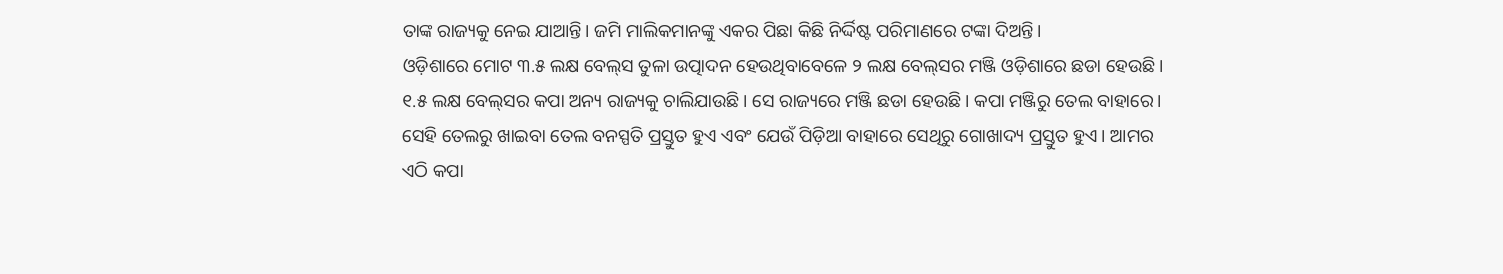ତାଙ୍କ ରାଜ୍ୟକୁ ନେଇ ଯାଆନ୍ତି। ଜମି ମାଲିକମାନଙ୍କୁ ଏକର ପିଛା କିଛି ନିର୍ଦ୍ଦିଷ୍ଟ ପରିମାଣରେ ଟଙ୍କା ଦିଅନ୍ତି।
ଓଡ଼ିଶାରେ ମୋଟ ୩.୫ ଲକ୍ଷ ବେଲ୍‌ସ ତୁଳା ଉତ୍ପାଦନ ହେଉଥିବାବେଳେ ୨ ଲକ୍ଷ ବେଲ୍‌ସର ମଞ୍ଜି ଓଡ଼ିଶାରେ ଛଡା ହେଉଛି। ୧.୫ ଲକ୍ଷ ବେଲ୍‌ସର କପା ଅନ୍ୟ ରାଜ୍ୟକୁ ଚାଲିଯାଉଛି। ସେ ରାଜ୍ୟରେ ମଞ୍ଜି ଛଡା ହେଉଛି। କପା ମଞ୍ଜିରୁ ତେଲ ବାହାରେ। ସେହି ତେଲରୁ ଖାଇବା ତେଲ ବନସ୍ପତି ପ୍ରସ୍ତୁତ ହୁଏ ଏବଂ ଯେଉଁ ପିଡ଼ିଆ ବାହାରେ ସେଥିରୁ ଗୋଖାଦ୍ୟ ପ୍ରସ୍ତୁତ ହୁଏ। ଆମର ଏଠି କପା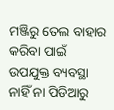ମଞ୍ଜିରୁ ତେଲ ବାହାର କରିବା ପାଇଁ ଉପଯୁକ୍ତ ବ୍ୟବସ୍ଥା ନାହିଁ ନା ପିଡିଆରୁ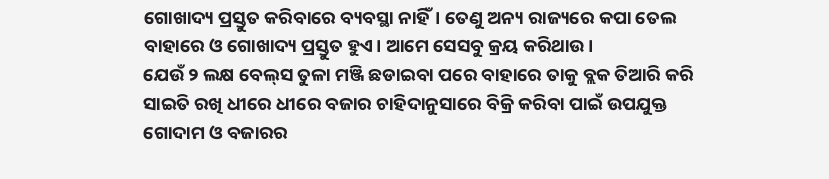ଗୋଖାଦ୍ୟ ପ୍ରସ୍ତୁତ କରିବାରେ ବ୍ୟବସ୍ଥା ନାହିଁ। ତେଣୁ ଅନ୍ୟ ରାଜ୍ୟରେ କପା ତେଲ ବାହାରେ ଓ ଗୋଖାଦ୍ୟ ପ୍ରସ୍ତୁତ ହୁଏ। ଆମେ ସେସବୁ କ୍ରୟ କରିଥାଉ।
ଯେଉଁ ୨ ଲକ୍ଷ ବେଲ୍‌ସ ତୁଳା ମଞ୍ଜି ଛଡାଇବା ପରେ ବାହାରେ ତାକୁ ବ୍ଲକ ତିଆରି କରି ସାଇତି ରଖି ଧୀରେ ଧୀରେ ବଜାର ଚାହିଦାନୁସାରେ ବିକ୍ରି କରିବା ପାଇଁ ଉପଯୁକ୍ତ ଗୋଦାମ ଓ ବଜାରର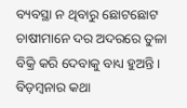ବ୍ୟବସ୍ଥା ନ ଥିବାରୁ ଛୋଟଛୋଟ ଚାଷୀମାନେ ଦର ଅଦରରେ ତୁଳା ବିକ୍ରି କରି ଦେବାକୁ ବାଧ୍ୟ ହୁଅନ୍ତି।
ବିଡ଼ମ୍ବନାର କଥା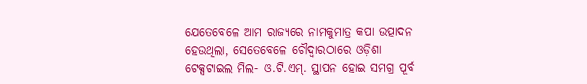ଯେତେବେଳେ ଆମ ରାଜ୍ୟରେ ନାମକୁମାତ୍ର କପା ଉତ୍ପାଦନ ହେଉଥିଲା, ସେତେବେଳେ ଚୌଦ୍ୱାରଠାରେ ଓଡ଼ିଶା ଟେକ୍ସଟାଇଲ ମିଲ- ଓ.ଟି.ଏମ୍‌. ସ୍ଥାପନ ହୋଇ ସମଗ୍ର ପୂର୍ବ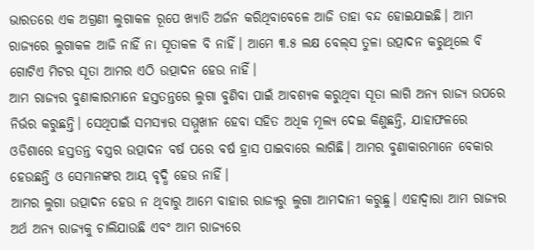ଭାରତରେ ଏକ ଅଗ୍ରଣୀ ଲୁଗାକଳ ରୂପେ ଖ୍ୟାତି ଅର୍ଜନ କରିଥିବାବେଳେ ଆଜି ତାହା ବନ୍ଦ ହୋଇଯାଇଛି। ଆମ ରାଜ୍ୟରେ ଲୁଗାକଳ ଆଜି ନାହିଁ ନା ସୂତାକଳ ବି ନାହିଁ। ଆମେ ୩.୫ ଲକ୍ଷ ବେଲ୍‌ସ ତୁଳା ଉତ୍ପାଦନ କରୁଥିଲେ ବି ଗୋଟିଏ ମିଟର ସୂତା ଆମର ଏଠି ଉତ୍ପାଦନ ହେଉ ନାହିଁ।
ଆମ ରାଜ୍ୟର ବୁଣାକାରମାନେ ହସ୍ତତନ୍ତରେ ଲୁଗା ବୁଣିବା ପାଇଁ ଆବଶ୍ୟକ କରୁଥିବା ସୂତା ଲାଗି ଅନ୍ୟ ରାଜ୍ୟ ଉପରେ ନିର୍ଭର କରୁଛନ୍ତି। ସେଥିପାଇଁ ସମସ୍ୟାର ସମ୍ମୁଖୀନ ହେବା ସହିତ ଅଧିକ ମୂଲ୍ୟ ଦେଇ କିଣୁଛନ୍ତି, ଯାହାଫଳରେ ଓଡିଶାରେ ହସ୍ତତନ୍ତ ବସ୍ତ୍ରର ଉତ୍ପାଦନ ବର୍ଷ ପରେ ବର୍ଷ ହ୍ରାସ ପାଇବାରେ ଲାଗିଛି। ଆମର ବୁଣାକାରମାନେ ବେକାର ହେଉଛନ୍ତି ଓ ସେମାନଙ୍କର ଆୟ ବୃଦ୍ଧି ହେଉ ନାହିଁ।
ଆମର ଲୁଗା ଉତ୍ପାଦନ ହେଉ ନ ଥିବାରୁ ଆମେ ବାହାର ରାଜ୍ୟରୁ ଲୁଗା ଆମଦାନୀ କରୁଛୁ। ଏହାଦ୍ୱାରା ଆମ ରାଜ୍ୟର ଅର୍ଥ ଅନ୍ୟ ରାଜ୍ୟକୁ ଚାଲିଯାଉଛି ଏବଂ ଆମ ରାଜ୍ୟରେ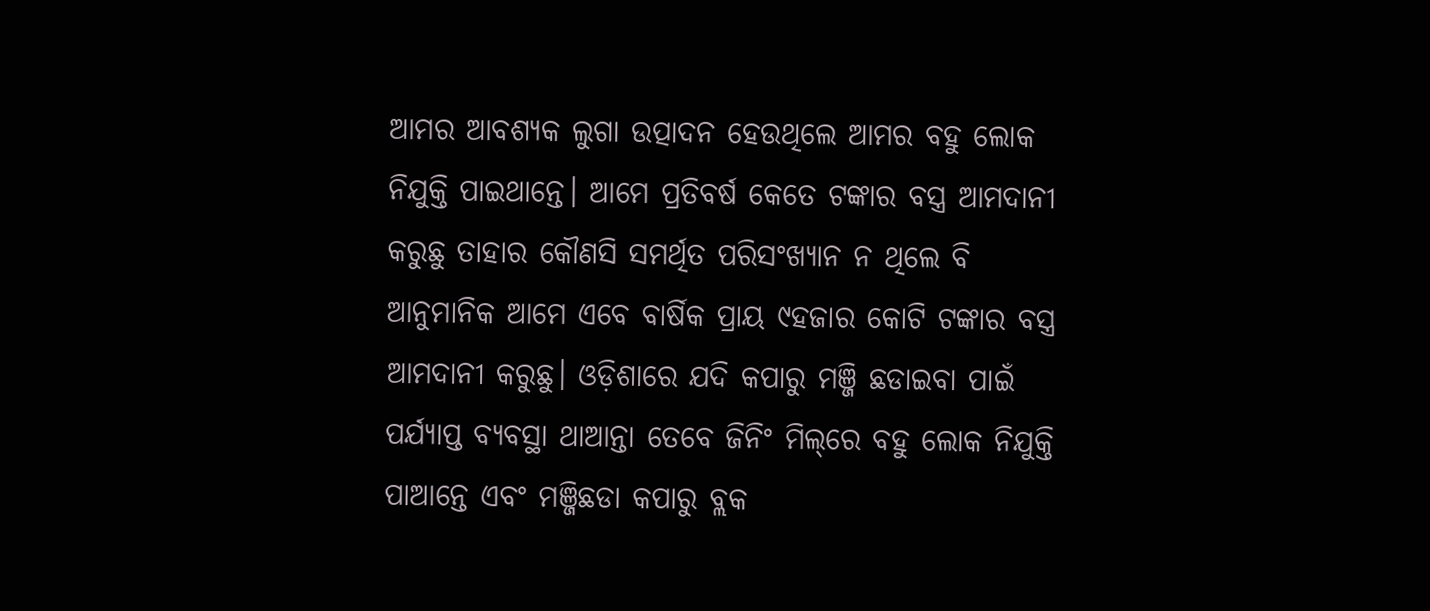ଆମର ଆବଶ୍ୟକ ଲୁଗା ଉତ୍ପାଦନ ହେଉଥିଲେ ଆମର ବହୁ ଲୋକ ନିଯୁକ୍ତି ପାଇଥାନ୍ତେ। ଆମେ ପ୍ରତିବର୍ଷ କେତେ ଟଙ୍କାର ବସ୍ତ୍ର ଆମଦାନୀ କରୁଛୁ ତାହାର କୌଣସି ସମର୍ଥିତ ପରିସଂଖ୍ୟାନ ନ ଥିଲେ ବି ଆନୁମାନିକ ଆମେ ଏବେ ବାର୍ଷିକ ପ୍ରାୟ ୯ହଜାର କୋଟି ଟଙ୍କାର ବସ୍ତ୍ର ଆମଦାନୀ କରୁଛୁ। ଓଡ଼ିଶାରେ ଯଦି କପାରୁ ମଞ୍ଜି ଛଡାଇବା ପାଇଁ ପର୍ଯ୍ୟାପ୍ତ ବ୍ୟବସ୍ଥା ଥାଆନ୍ତା ତେବେ ଜିନିଂ ମିଲ୍‌ରେ ବହୁ ଲୋକ ନିଯୁକ୍ତି ପାଆନ୍ତେ ଏବଂ ମଞ୍ଜିଛଡା କପାରୁ ବ୍ଲକ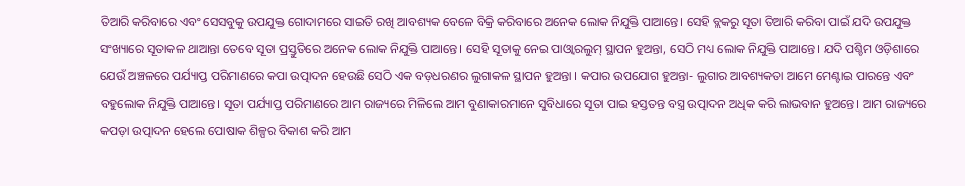ତିଆରି କରିବାରେ ଏବଂ ସେସବୁକୁ ଉପଯୁକ୍ତ ଗୋଦାମରେ ସାଇତି ରଖି ଆବଶ୍ୟକ ବେଳେ ବିକ୍ରି କରିବାରେ ଅନେକ ଲୋକ ନିଯୁକ୍ତି ପାଆନ୍ତେ। ସେହି ବ୍ଲକରୁ ସୂତା ତିଆରି କରିବା ପାଇଁ ଯଦି ଉପଯୁକ୍ତ ସଂଖ୍ୟାରେ ସୂତାକଳ ଥାଆନ୍ତା ତେବେ ସୂତା ପ୍ରସ୍ତୁତିରେ ଅନେକ ଲୋକ ନିଯୁକ୍ତି ପାଆନ୍ତେ। ସେହି ସୂତାକୁ ନେଇ ପାଓ୍ବାରଲୁମ୍‌ ସ୍ଥାପନ ହୁଅନ୍ତା, ସେଠି ମଧ୍ୟ ଲୋକ ନିଯୁକ୍ତି ପାଆନ୍ତେ। ଯଦି ପଶ୍ଚିମ ଓଡ଼ିଶାରେ ଯେଉଁ ଅଞ୍ଚଳରେ ପର୍ଯ୍ୟାପ୍ତ ପରିମାଣରେ କପା ଉତ୍ପାଦନ ହେଉଛି ସେଠି ଏକ ବଡ଼ଧରଣର ଲୁଗାକଳ ସ୍ଥାପନ ହୁଅନ୍ତା । କପାର ଉପଯୋଗ ହୁଅନ୍ତା- ଲୁଗାର ଆବଶ୍ୟକତା ଆମେ ମେଣ୍ଟାଇ ପାରନ୍ତେ ଏବଂ ବହୁଲୋକ ନିଯୁକ୍ତି ପାଆନ୍ତେ। ସୂତା ପର୍ଯ୍ୟାପ୍ତ ପରିମାଣରେ ଆମ ରାଜ୍ୟରେ ମିଳିଲେ ଆମ ବୁଣାକାରମାନେ ସୁବିଧାରେ ସୂତା ପାଇ ହସ୍ତତନ୍ତ ବସ୍ତ୍ର ଉତ୍ପାଦନ ଅଧିକ କରି ଲାଭବାନ ହୁଅନ୍ତେ। ଆମ ରାଜ୍ୟରେ କପଡ଼ା ଉତ୍ପାଦନ ହେଲେ ପୋଷାକ ଶିଳ୍ପର ବିକାଶ କରି ଆମ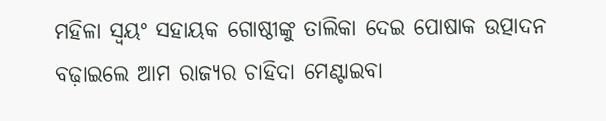ମହିଳା ସ୍ବୟଂ ସହାୟକ ଗୋଷ୍ଠୀଙ୍କୁ ତାଲିକା ଦେଇ ପୋଷାକ ଉତ୍ପାଦନ ବଢ଼ାଇଲେ ଆମ ରାଜ୍ୟର ଚାହିଦା ମେଣ୍ଟାଇବା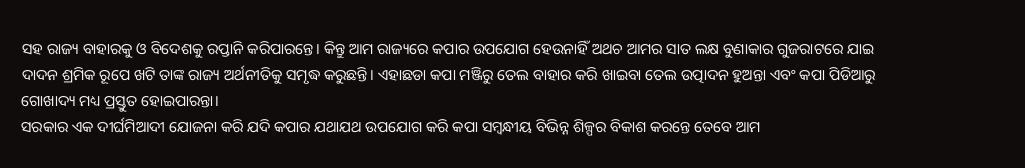ସହ ରାଜ୍ୟ ବାହାରକୁ ଓ ବିଦେଶକୁ ରପ୍ତାନି କରିପାରନ୍ତେ। କିନ୍ତୁ ଆମ ରାଜ୍ୟରେ କପାର ଉପଯୋଗ ହେଉନାହିଁ ଅଥଚ ଆମର ସାତ ଲକ୍ଷ ବୁଣାକାର ଗୁଜରାଟରେ ଯାଇ ଦାଦନ ଶ୍ରମିକ ରୂପେ ଖଟି ତାଙ୍କ ରାଜ୍ୟ ଅର୍ଥନୀତିକୁ ସମୃଦ୍ଧ କରୁଛନ୍ତି। ଏହାଛଡା କପା ମଞ୍ଜିରୁ ତେଲ ବାହାର କରି ଖାଇବା ତେଲ ଉତ୍ପାଦନ ହୁଅନ୍ତା ଏବଂ କପା ପିଡିଆରୁ ଗୋଖାଦ୍ୟ ମଧ୍ୟ ପ୍ରସ୍ତୁତ ହୋଇପାରନ୍ତା।
ସରକାର ଏକ ଦୀର୍ଘମିଆଦୀ ଯୋଜନା କରି ଯଦି କପାର ଯଥାଯଥ ଉପଯୋଗ କରି କପା ସମ୍ବନ୍ଧୀୟ ବିଭିନ୍ନ ଶିଳ୍ପର ବିକାଶ କରନ୍ତେ ତେବେ ଆମ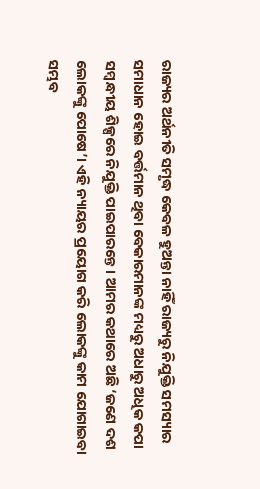ରାଜ୍ୟର ଅର୍ଥନୀତି ସମୃଦ୍ଧ କେବଳ ହୁଅନ୍ତା ନାହିଁ ରାଜ୍ୟରୁ ନିଯୁକ୍ତି ସମସ୍ୟାର ସମାଧାନ ହୋଇ ବର୍ତ୍ତମାନ ଥିବା ବେକାରମାନଙ୍କ ମଧ୍ୟରୁ ଅଧାରୁ ଅଧିକ କପା ସମ୍ବନ୍ଧୀୟ ଶିଳ୍ପରେ ନିଯୁକ୍ତି ପାଇପାରନ୍ତେ। ଆମର କଥାରେ ଅଛି ‘ଜଣେ ଦଶ ଲୋକଙ୍କୁ ପୋଷେ’। ଏହି ନ୍ୟାୟର ପ୍ରୟୋଗ କରି ଲୋକଙ୍କୁ କାମ ଯୋଗାଇବା ସମ୍ଭବ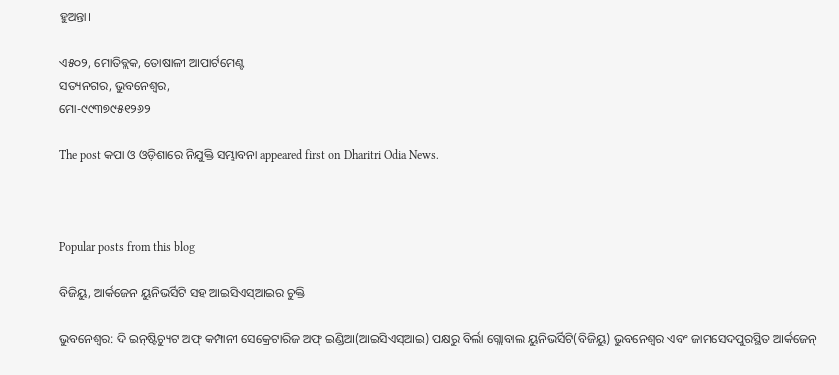ହୁଅନ୍ତା।

ଏ୫୦୨, ମୋତିବ୍ଲକ, ତୋଷାଳୀ ଆପାର୍ଟମେଣ୍ଟ
ସତ୍ୟନଗର, ଭୁବନେଶ୍ୱର,
ମୋ-୯୯୩୭୯୫୧୨୬୨

The post କପା ଓ ଓଡ଼ିଶାରେ ନିଯୁକ୍ତି ସମ୍ଭାବନା appeared first on Dharitri Odia News.



Popular posts from this blog

ବିଜିୟୁ, ଆର୍କଜେନ ୟୁନିଭର୍ସିଟି ସହ ଆଇସିଏସ୍‌ଆଇର ଚୁକ୍ତି

ଭୁବନେଶ୍ୱର: ଦି ଇନ୍‌ଷ୍ଟିଚ୍ୟୁଟ ଅଫ୍‌ କମ୍ପାନୀ ସେକ୍ରେଟାରିଜ ଅଫ୍‌ ଇଣ୍ଡିଆ(ଆଇସିଏସ୍‌ଆଇ) ପକ୍ଷରୁ ବିର୍ଲା ଗ୍ଲୋବାଲ ୟୁନିଭର୍ସିଟି(ବିଜିୟୁ) ଭୁବନେଶ୍ୱର ଏବଂ ଜାମସେଦପୁରସ୍ଥିତ ଆର୍କଜେନ୍‌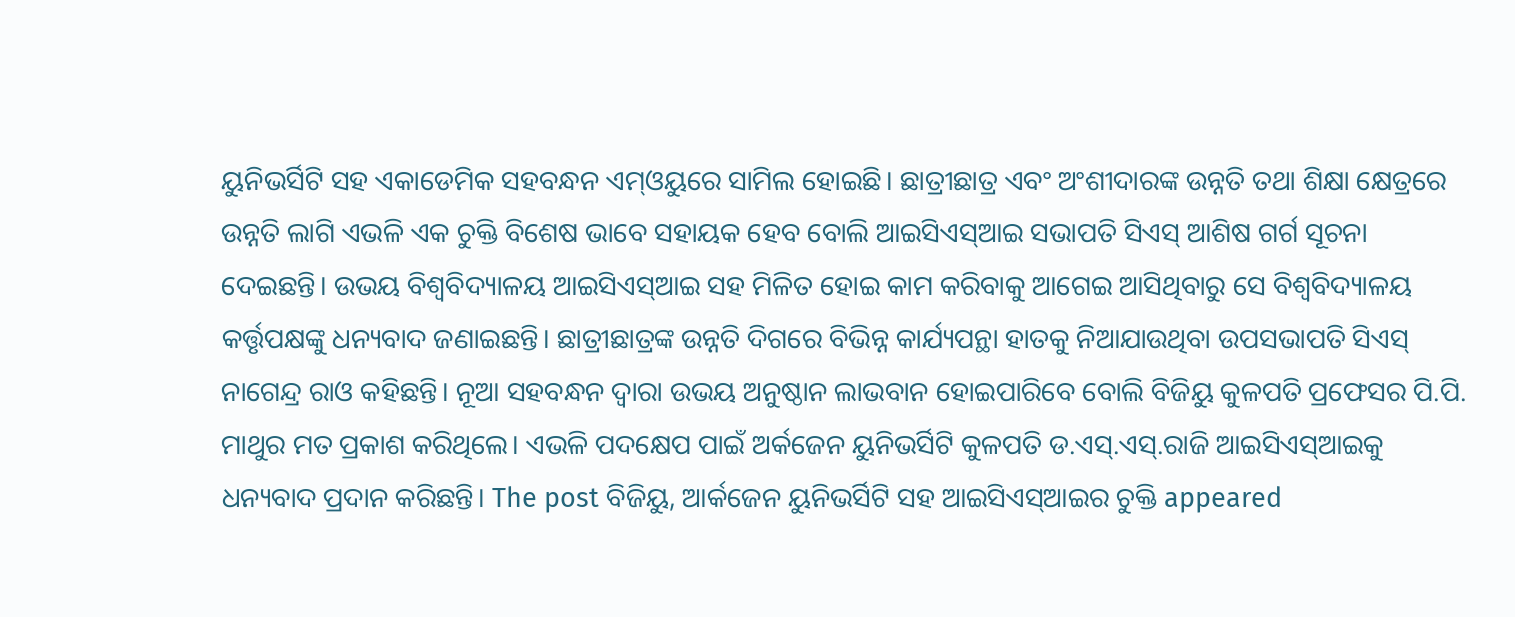ୟୁନିଭର୍ସିଟି ସହ ଏକାଡେମିକ ସହବନ୍ଧନ ଏମ୍‌ଓୟୁରେ ସାମିଲ ହୋଇଛି। ଛାତ୍ରୀଛାତ୍ର ଏବଂ ଅଂଶୀଦାରଙ୍କ ଉନ୍ନତି ତଥା ଶିକ୍ଷା କ୍ଷେତ୍ରରେ ଉନ୍ନତି ଲାଗି ଏଭଳି ଏକ ଚୁକ୍ତି ବିଶେଷ ଭାବେ ସହାୟକ ହେବ ବୋଲି ଆଇସିଏସ୍‌ଆଇ ସଭାପତି ସିଏସ୍‌ ଆଶିଷ ଗର୍ଗ ସୂଚନା ଦେଇଛନ୍ତି। ଉଭୟ ବିଶ୍ୱବିଦ୍ୟାଳୟ ଆଇସିଏସ୍‌ଆଇ ସହ ମିଳିତ ହୋଇ କାମ କରିବାକୁ ଆଗେଇ ଆସିଥିବାରୁ ସେ ବିଶ୍ୱବିଦ୍ୟାଳୟ କର୍ତ୍ତୃପକ୍ଷଙ୍କୁ ଧନ୍ୟବାଦ ଜଣାଇଛନ୍ତି। ଛାତ୍ରୀଛାତ୍ରଙ୍କ ଉନ୍ନତି ଦିଗରେ ବିଭିନ୍ନ କାର୍ଯ୍ୟପନ୍ଥା ହାତକୁ ନିଆଯାଉଥିବା ଉପସଭାପତି ସିଏସ୍‌ ନାଗେନ୍ଦ୍ର ରାଓ କହିଛନ୍ତି। ନୂଆ ସହବନ୍ଧନ ଦ୍ୱାରା ଉଭୟ ଅନୁଷ୍ଠାନ ଲାଭବାନ ହୋଇପାରିବେ ବୋଲି ବିଜିୟୁ କୁଳପତି ପ୍ରଫେସର ପି.ପି. ମାଥୁର ମତ ପ୍ରକାଶ କରିଥିଲେ। ଏଭଳି ପଦକ୍ଷେପ ପାଇଁ ଅର୍କଜେନ ୟୁନିଭର୍ସିଟି କୁଳପତି ଡ.ଏସ୍‌.ଏସ୍‌.ରାଜି ଆଇସିଏସ୍‌ଆଇକୁ ଧନ୍ୟବାଦ ପ୍ରଦାନ କରିଛନ୍ତି। The post ବିଜିୟୁ, ଆର୍କଜେନ ୟୁନିଭର୍ସିଟି ସହ ଆଇସିଏସ୍‌ଆଇର ଚୁକ୍ତି appeared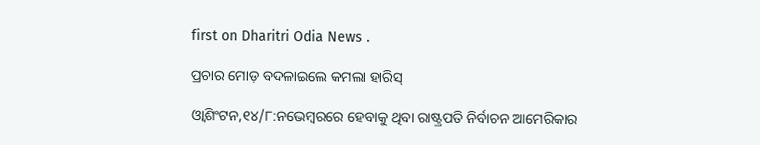first on Dharitri Odia News .

ପ୍ରଚାର ମୋଡ଼ ବଦଳାଇଲେ କମଲା ହାରିସ୍‌

ଓ୍ବାଶିଂଟନ,୧୪/୮:ନଭେମ୍ବରରେ ହେବାକୁ ଥିବା ରାଷ୍ଟ୍ରପତି ନିର୍ବାଚନ ଆମେରିକାର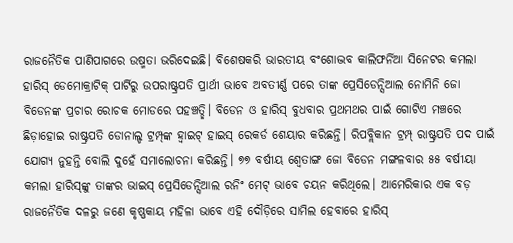ରାଜନୈତିକ ପାଣିପାଗରେ ଉଷ୍ମତା ଭରିଦେଇଛି। ବିଶେଷକରି ଭାରତୀୟ ବଂଶୋଦ୍ଭବ କାଲିଫର୍ନିଆ ସିନେଟର କମଲା ହାରିସ୍‌ ଡେମୋକ୍ରାଟିକ୍‌ ପାର୍ଟିରୁ ଉପରାଷ୍ଟ୍ରପତି ପ୍ରାର୍ଥୀ ଭାବେ ଅବତୀର୍ଣ୍ଣ ପରେ ତାଙ୍କ ପ୍ରେସିଡେନ୍ସିଆଲ ନୋମିନି ଜୋ ବିଡେନଙ୍କ ପ୍ରଚାର ରୋଚକ ମୋଡରେ ପହଞ୍ଚତ୍ଛି। ବିଡେନ ଓ ହାରିସ୍‌ ବୁଧବାର ପ୍ରଥମଥର ପାଇଁ ଗୋଟିଏ ମଞ୍ଚରେ ଛିଡ଼ାହୋଇ ରାଷ୍ଟ୍ରପତି ଡୋନାଲ୍ଡ ଟ୍ରମ୍ପ୍‌ଙ୍କ ହ୍ବାଇଟ୍‌ ହାଇସ୍‌ ରେକର୍ଡ ଶେୟାର କରିଛନ୍ତି। ରିପବ୍ଲିକାନ ଟ୍ରମ୍ପ୍‌ ରାଷ୍ଟ୍ରପତି ପଦ ପାଇଁ ଯୋଗ୍ୟ ନୁହନ୍ତି ବୋଲି ଦୁହେଁ ସମାଲୋଚନା କରିଛନ୍ତି। ୭୭ ବର୍ଷୀୟ ଶ୍ୱେତାଙ୍ଗ ଜୋ ବିଡେନ ମଙ୍ଗଳବାର ୫୫ ବର୍ଷୀୟା କମଲା ହାରିସ୍‌ଙ୍କୁ ତାଙ୍କର ଭାଇସ୍‌ ପ୍ରେସିଡେନ୍ସିଆଲ ରନିଂ ମେଟ୍‌ ଭାବେ ଚୟନ କରିଥିଲେ। ଆମେରିକାର ଏକ ବଡ଼ ରାଜନୈତିକ ଦଳରୁ ଜଣେ କୃଷ୍ଣକାୟ ମହିଳା ଭାବେ ଏହି ଦୌଡ଼ିରେ ସାମିଲ ହେବାରେ ହାରିସ୍‌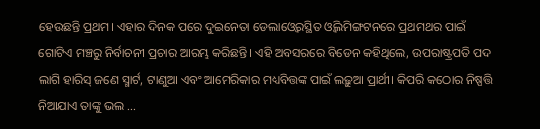ହେଉଛନ୍ତି ପ୍ରଥମ। ଏହାର ଦିନକ ପରେ ଦୁଇନେତା ଡେଲାଓ୍ବେରସ୍ଥିତ ଓ୍ବିଲମିଙ୍ଗଟନରେ ପ୍ରଥମଥର ପାଇଁ ଗୋଟିଏ ମଞ୍ଚରୁ ନିର୍ବାଚନୀ ପ୍ରଚାର ଆରମ୍ଭ କରିଛନ୍ତି। ଏହି ଅବସରରେ ବିଡେନ କହିଥିଲେ, ଉପରାଷ୍ଟ୍ରପତି ପଦ ଲାଗି ହାରିସ୍‌ ଜଣେ ସ୍ମାର୍ଟ, ଟାଣୁଆ ଏବଂ ଆମେରିକାର ମଧ୍ୟବିତ୍ତଙ୍କ ପାଇଁ ଲଢ଼ୁଆ ପ୍ରାର୍ଥୀ। କିପରି କଠୋର ନିଷ୍ପତ୍ତି ନିଆଯାଏ ତାଙ୍କୁ ଭଲ ...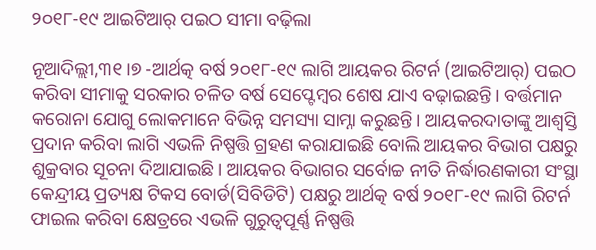୨୦୧୮-୧୯ ଆଇଟିଆର୍‌ ପଇଠ ସୀମା ବଢ଼ିଲା

ନୂଆଦିଲ୍ଲୀ,୩୧।୭ -ଆର୍ଥତ୍କ ବର୍ଷ ୨୦୧୮-୧୯ ଲାଗି ଆୟକର ରିଟର୍ନ (ଆଇଟିଆର୍‌) ପଇଠ କରିବା ସୀମାକୁ ସରକାର ଚଳିତ ବର୍ଷ ସେପ୍ଟେମ୍ବର ଶେଷ ଯାଏ ବଢ଼ାଇଛନ୍ତି। ବର୍ତ୍ତମାନ କରୋନା ଯୋଗୁ ଲୋକମାନେ ବିଭିନ୍ନ ସମସ୍ୟା ସାମ୍ନା କରୁଛନ୍ତି। ଆୟକରଦାତାଙ୍କୁ ଆଶ୍ୱସ୍ତି ପ୍ରଦାନ କରିବା ଲାଗି ଏଭଳି ନିଷ୍ପତ୍ତି ଗ୍ରହଣ କରାଯାଇଛି ବୋଲି ଆୟକର ବିଭାଗ ପକ୍ଷରୁ ଶୁକ୍ରବାର ସୂଚନା ଦିଆଯାଇଛି। ଆୟକର ବିଭାଗର ସର୍ବୋଚ୍ଚ ନୀତି ନିର୍ଦ୍ଧାରଣକାରୀ ସଂସ୍ଥା କେନ୍ଦ୍ରୀୟ ପ୍ରତ୍ୟକ୍ଷ ଟିକସ ବୋର୍ଡ(ସିବିଡିଟି) ପକ୍ଷରୁ ଆର୍ଥତ୍କ ବର୍ଷ ୨୦୧୮-୧୯ ଲାଗି ରିଟର୍ନ ଫାଇଲ କରିବା କ୍ଷେତ୍ରରେ ଏଭଳି ଗୁରୁତ୍ୱପୂର୍ଣ୍ଣ ନିଷ୍ପତ୍ତି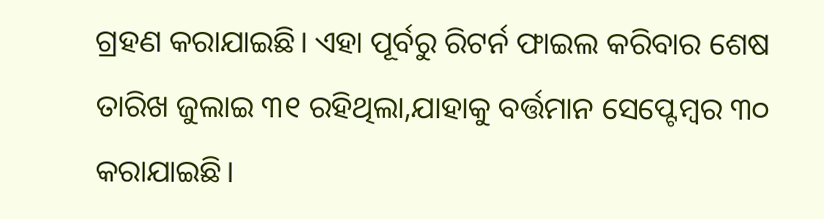ଗ୍ରହଣ କରାଯାଇଛି। ଏହା ପୂର୍ବରୁ ରିଟର୍ନ ଫାଇଲ କରିବାର ଶେଷ ତାରିଖ ଜୁଲାଇ ୩୧ ରହିଥିଲା,ଯାହାକୁ ବର୍ତ୍ତମାନ ସେପ୍ଟେମ୍ବର ୩୦ କରାଯାଇଛି।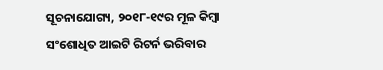ସୂଚନାଯୋଗ୍ୟ, ୨୦୧୮-୧୯ର ମୂଳ କିମ୍ବା ସଂଶୋଧିତ ଆଇଟି ରିଟର୍ନ ଭରିବାର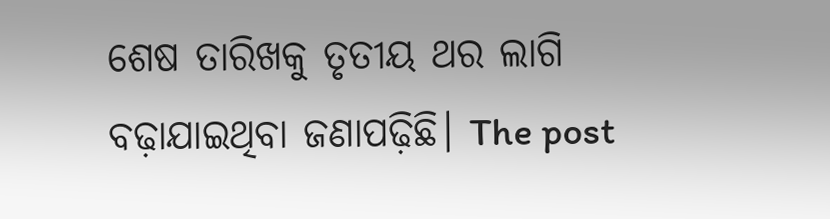ଶେଷ ତାରିଖକୁ ତୃତୀୟ ଥର ଲାଗି ବଢ଼ାଯାଇଥିବା ଜଣାପଢ଼ିଛି। The post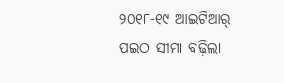୨୦୧୮-୧୯ ଆଇଟିଆର୍‌ ପଇଠ ସୀମା ବଢ଼ିଲା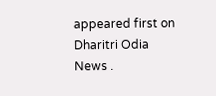appeared first on Dharitri Odia News .